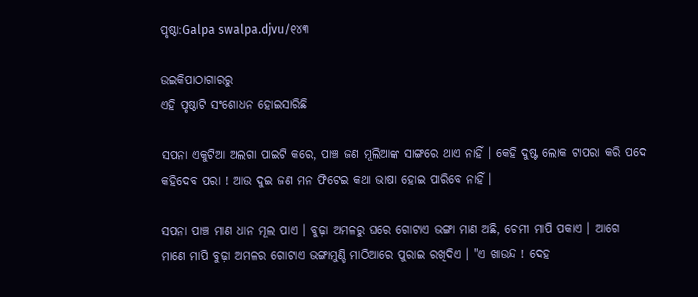ପୃଷ୍ଠା:Galpa swalpa.djvu/୧୪୩

ଉଇକିପାଠାଗାର‌ରୁ
ଏହି ପୃଷ୍ଠାଟି ସଂଶୋଧନ ହୋଇସାରିଛି

ସପନା ଏକୁଟିଆ ଅଲଗା ପାଇଟି କରେ, ପାଞ୍ଚ ଜଣ ମୂଲିଆଙ୍କ ସାଙ୍ଗରେ ଥାଏ ନାହିଁ । କେହି ଦୁଷ୍ଟ ଲୋକ ଟାପରା କରି ପଦେ କହିଦେବ ପରା ! ଆଉ ଦୁଇ ଜଣ ମନ ଫିଟେଇ କଥା ଭାଷା ହୋଇ ପାରିବେ ନାହିଁ ।

ସପନା ପାଞ୍ଚ ମାଣ ଧାନ ମୂଲ ପାଏ । ବୁଢ଼ା ଅମଳରୁ ଘରେ ଗୋଟାଏ ଭଙ୍ଗା ମାଣ ଅଛି, ଚେମୀ ମାପି ପକାଏ । ଆଗେ ମାଣେ ମାପି ବୁଢ଼ା ଅମଳର ଗୋଟାଏ ଭଙ୍ଗାମୁଣ୍ଡି ମାଠିଆରେ ପୁରାଇ ରଖିଦିଏ । "ଏ ଖାଉନ୍ଦ ! ଦେହ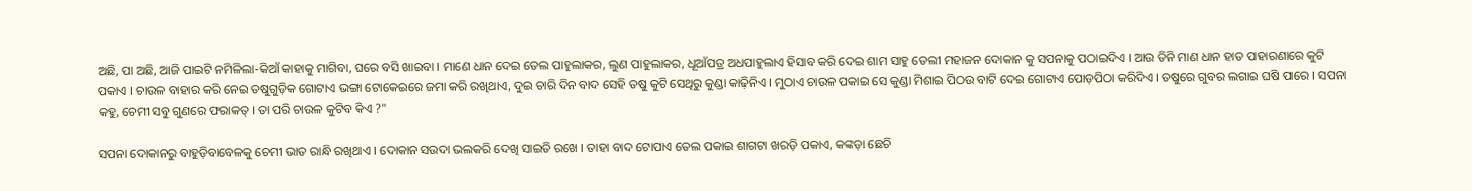ଅଛି, ପା ଅଛି, ଆଜି ପାଇଟି ନମିଳିଲା-କିଆଁ କାହାକୁ ମାଗିବା, ଘରେ ବସି ଖାଇବା । ମାଣେ ଧାନ ଦେଇ ତେଲ ପାହୁଲାକର, ଲୁଣ ପାହୁଲାକର, ଧୂଆଁପତ୍ର ଅଧପାହୁଲାଏ ହିସାବ କରି ଦେଇ ଶାମ ସାହୁ ତେଲୀ ମହାଜନ ଦୋକାନ କୁ ସପନାକୁ ପଠାଇଦିଏ । ଆଉ ତିନି ମାଣ ଧାନ ହାତ ପାହାରଣାରେ କୁଟି ପକାଏ । ଚାଉଳ ବାହାର କରି ନେଇ ତଷୁଗୁଡ଼ିକ ଗୋଟାଏ ଭଙ୍ଗା ଟୋକେଇରେ ଜମା କରି ରଖିଥାଏ, ଦୁଇ ଚାରି ଦିନ ବାଦ ସେହି ତଷୁ କୁଟି ସେଥିରୁ କୁଣ୍ଡା କାଢ଼ିନିଏ । ମୁଠାଏ ଚାଉଳ ପକାଇ ସେ କୁଣ୍ଡା ମିଶାଇ ପିଠଉ ବାଟି ଦେଇ ଗୋଟାଏ ପୋଡ଼ପିଠା କରିଦିଏ । ତଷୁରେ ଗୁବର ଲଗାଇ ଘଷି ପାରେ । ସପନା କହୁ, ଚେମୀ ସବୁ ଗୁଣରେ ଫରାକତ୍ । ତା ପରି ଚାଉଳ କୁଟିବ କିଏ ?"

ସପନା ଦୋକାନରୁ ବାହୁଡ଼ିବାବେଳକୁ ଚେମୀ ଭାତ ରାନ୍ଧି ରଖିଥାଏ । ଦୋକାନ ସଉଦା ଭଲକରି ଦେଖି ସାଇତି ରଖେ । ତାହା ବାଦ ଟୋପାଏ ତେଲ ପକାଇ ଶାଗଟା ଖରଡ଼ି ପକାଏ, କଙ୍କଡ଼ା ଛେଚି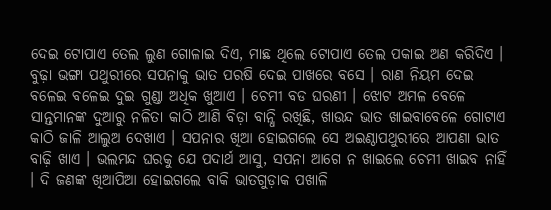ଦେଇ ଟୋପାଏ ତେଲ ଲୁଣ ଗୋଳାଇ ଦିଏ, ମାଛ ଥିଲେ ଟୋପାଏ ତେଲ ପକାଇ ଅଣ କରିଦିଏ । ବୁଢ଼ା ଭଙ୍ଗା ପଥୁରୀରେ ସପନାକୁ ଭାତ ପରଷି ଦେଇ ପାଖରେ ବସେ । ରାଣ ନିୟମ ଦେଇ ବଳେଇ ବଳେଇ ଦୁଇ ଗୁଣ୍ଡା ଅଧିକ ଖୁଆଏ । ଚେମୀ ବଡ ଘରଣୀ । ଝୋଟ ଅମଳ ବେଳେ ସାନ୍ତମାନଙ୍କ ଦୁଆରୁ ନଳିତା କାଠି ଆଣି ବିଡ଼ା ବାନ୍ଧି ରଖିଛି, ଖାଉନ୍ଦ ଭାତ ଖାଇବାବେଳେ ଗୋଟାଏ କାଠି ଜାଳି ଆଲୁଅ ଦେଖାଏ । ସପନାର ଖିଆ ହୋଇଗଲେ ସେ ଅଇଣ୍ଠାପଥୁରୀରେ ଆପଣା ଭାତ ବାଢ଼ି ଖାଏ । ଭଲମନ୍ଦ ଘରକୁ ଯେ ପଦାର୍ଥ ଆସୁ, ସପନା ଆଗେ ନ ଖାଇଲେ ଚେମୀ ଖାଇବ ନାହିଁ । ଦି ଜଣଙ୍କ ଖିଆପିଆ ହୋଇଗଲେ ବାକି ଭାତଗୁଡ଼ାକ ପଖାଳି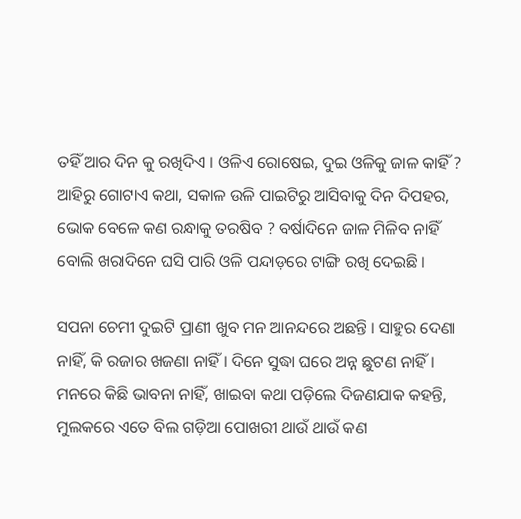ତହିଁ ଆର ଦିନ କୁ ରଖିଦିଏ । ଓଳିଏ ରୋଷେଇ, ଦୁଇ ଓଳିକୁ ଜାଳ କାହିଁ ? ଆହିରୁ ଗୋଟାଏ କଥା, ସକାଳ ଉଳି ପାଇଟିରୁ ଆସିବାକୁ ଦିନ ଦିପହର, ଭୋକ ବେଳେ କଣ ରନ୍ଧାକୁ ତରଷିବ ? ବର୍ଷାଦିନେ ଜାଳ ମିଳିବ ନାହିଁ ବୋଲି ଖରାଦିନେ ଘସି ପାରି ଓଳି ପନ୍ଦାଡ଼ରେ ଟାଙ୍ଗି ରଖି ଦେଇଛି ।

ସପନା ଚେମୀ ଦୁଇଟି ପ୍ରାଣୀ ଖୁବ ମନ ଆନନ୍ଦରେ ଅଛନ୍ତି । ସାହୁର ଦେଣା ନାହିଁ, କି ରଜାର ଖଜଣା ନାହିଁ । ଦିନେ ସୁଦ୍ଧା ଘରେ ଅନ୍ନ ଛୁଟଣ ନାହିଁ । ମନରେ କିଛି ଭାବନା ନାହିଁ, ଖାଇବା କଥା ପଡ଼ିଲେ ଦିଜଣଯାକ କହନ୍ତି, ମୁଲକରେ ଏତେ ବିଲ ଗଡ଼ିଆ ପୋଖରୀ ଥାଉଁ ଥାଉଁ କଣ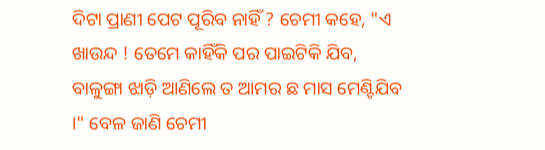ଦିଟା ପ୍ରାଣୀ ପେଟ ପୂରିବ ନାହିଁ ? ଚେମୀ କହେ, "ଏ ଖାଉନ୍ଦ ! ତେମେ କାହିଁକି ପର ପାଇଟିକି ଯିବ, ବାଳୁଙ୍ଗା ଝାଡ଼ି ଆଣିଲେ ତ ଆମର ଛ ମାସ ମେଣ୍ଟିଯିବ ।" ବେଳ ଜାଣି ଚେମୀ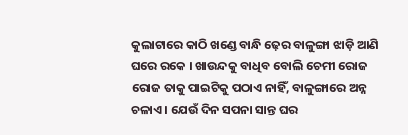କୁଲାଟାରେ କାଠି ଖଣ୍ଡେ ବାନ୍ଧି ଢ଼େର ବାଳୁଙ୍ଗା ଝାଡ଼ି ଆଣି ଘରେ ରକେ । ଖାଉନ୍ଦକୁ ବାଧିବ ବୋଲି ଚେମୀ ରୋଜ ରୋଜ ତାକୁ ପାଇଟିକୁ ପଠାଏ ନାହିଁ, ବାଳୁଙ୍ଗାରେ ଅନ୍ନ ଚଳାଏ । ଯେଉଁ ଦିନ ସପନା ସାନ୍ତ ଘର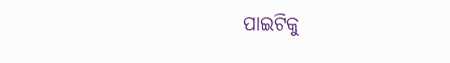ପାଇଟିକୁ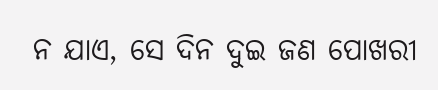ନ ଯାଏ, ସେ ଦିନ ଦୁଇ ଜଣ ପୋଖରୀ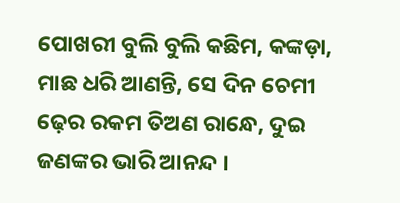ପୋଖରୀ ବୁଲି ବୁଲି କଛିମ, କଙ୍କଡ଼ା, ମାଛ ଧରି ଆଣନ୍ତି, ସେ ଦିନ ଚେମୀ ଢ଼େର ରକମ ତିଅଣ ରାନ୍ଧେ, ଦୁଇ ଜଣଙ୍କର ଭାରି ଆନନ୍ଦ ।